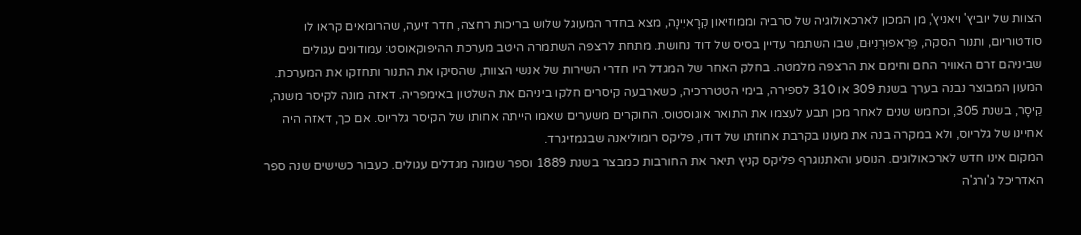הצוות של יוביץ' ויאניץ', מן המכון לארכאולוגיה של סרביה וממוזיאון קְרָאיִינָה, מצא בחדר המעוגל שלוש בריכות רחצה, חדר זיעה, שהרומאים קראו לו סודטוריום, ותנור הסקה, פְּרֵאפוּרְנִיוּם, שבו השתמר עדיין בסיס של דוד נחושת. מתחת לרצפה השתמרה היטב מערכת ההיפוקאוסט: עמודונים עגולים שביניהם זרם האוויר החם וחימם את הרצפה מלמטה. בחלק האחר של המגדל היו חדרי השירות של אנשי הצוות, שהסיקו את התנור ותחזקו את המערכת.
המעון המבוצר נבנה בערך בשנת 309 או 310 לספירה, בימי הטטררכיה, כשארבעה קיסרים חלקו ביניהם את השלטון באימפריה. דאזה מונה לקיסר משנה, קֵיסָר, בשנת 305, וכחמש שנים לאחר מכן תבע לעצמו את התואר אוגוסטוס. החוקרים משערים שאמו הייתה אחותו של הקיסר גלריוס. אם כך, דאזה היה אחיינו של גלריוס, ולא במקרה בנה את מעונו בקרבת אחוזתו של דודו, פליקס רומוליאנה שבגמזיגרד.
המקום אינו חדש לארכאולוגים. הנוסע והאתנוגרף פליקס קניץ תיאר את החורבות כמבצר בשנת 1889 וספר שמונה מגדלים עגולים. כעבור כשישים שנה ספר האדריכל ג'ורג'ה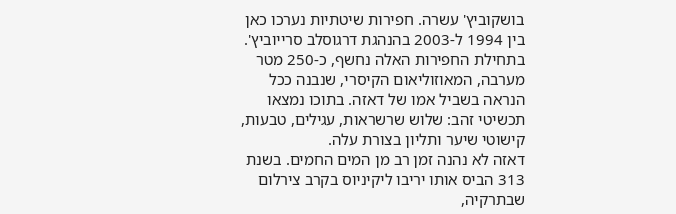בושקוביץ' עשרה. חפירות שיטתיות נערכו כאן בין 1994 ל-2003 בהנהגת דרגוסלב סרייוביץ'. בתחילת החפירות האלה נחשף, כ-250 מטר מערבה, המאוזוליאום הקיסרי, שנבנה ככל הנראה בשביל אמו של דאזה. בתוכו נמצאו תכשיטי זהב: שלוש שרשראות, עגילים, טבעות, קישוטי שיער ותליון בצורת עלה.
דאזה לא נהנה זמן רב מן המים החמים. בשנת 313 הביס אותו יריבו ליקיניוס בקרב צירלום שבתרקיה,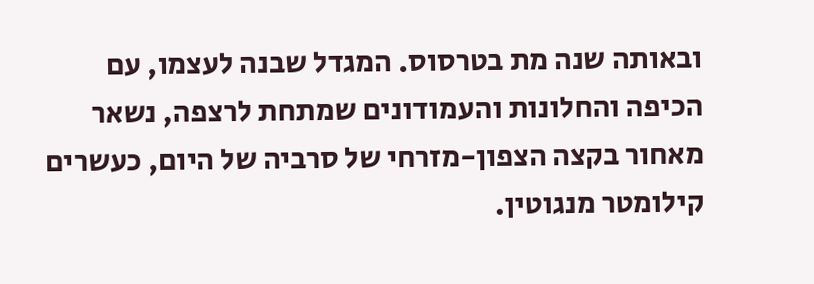ובאותה שנה מת בטרסוס. המגדל שבנה לעצמו, עם הכיפה והחלונות והעמודונים שמתחת לרצפה, נשאר מאחור בקצה הצפון-מזרחי של סרביה של היום, כעשרים קילומטר מנגוטין.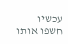עכשיו חשפו אותו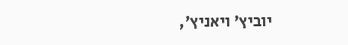יוביץ' ויאניץ',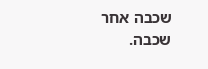שכבה אחר שכבה.